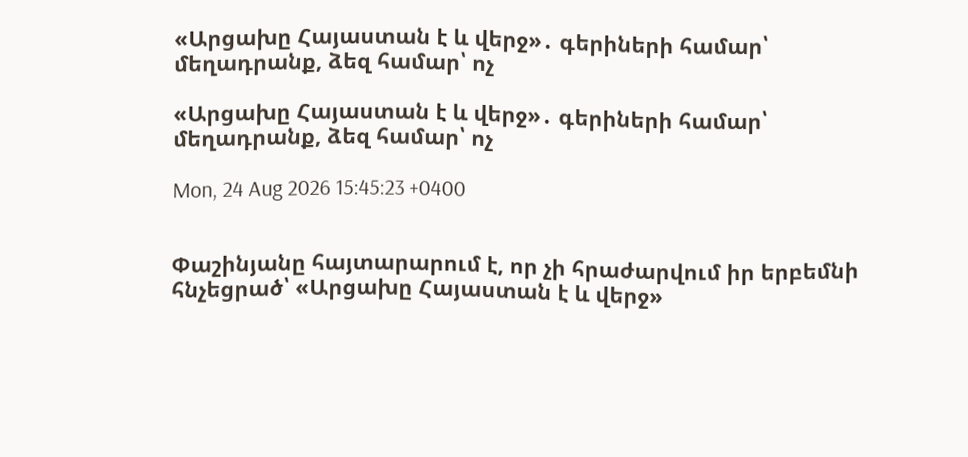«Արցախը Հայաստան է և վերջ»․ գերիների համար՝ մեղադրանք, ձեզ համար՝ ոչ

«Արցախը Հայաստան է և վերջ»․ գերիների համար՝ մեղադրանք, ձեզ համար՝ ոչ

Mon, 24 Aug 2026 15:45:23 +0400


Փաշինյանը հայտարարում է, որ չի հրաժարվում իր երբեմնի հնչեցրած՝ «Արցախը Հայաստան է և վերջ»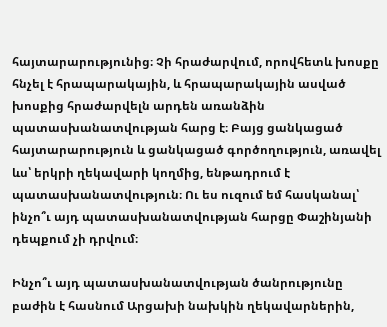հայտարարությունից։ Չի հրաժարվում, որովհետև խոսքը հնչել է հրապարակային, և հրապարակային ասված խոսքից հրաժարվելն արդեն առանձին պատասխանատվության հարց է։ Բայց ցանկացած հայտարարություն և ցանկացած գործողություն, առավել ևս՝ երկրի ղեկավարի կողմից, ենթադրում է պատասխանատվություն։ Ու ես ուզում եմ հասկանալ՝ ինչո՞ւ այդ պատասխանատվության հարցը Փաշինյանի դեպքում չի դրվում։

Ինչո՞ւ այդ պատասխանատվության ծանրությունը բաժին է հասնում Արցախի նախկին ղեկավարներին,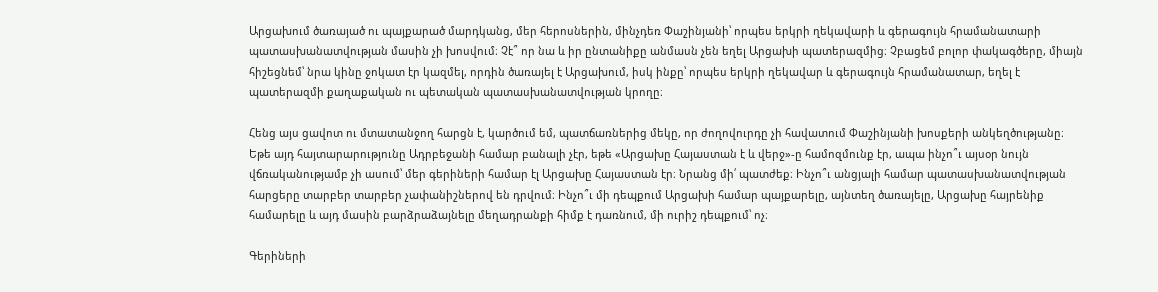Արցախում ծառայած ու պայքարած մարդկանց, մեր հերոսներին, մինչդեռ Փաշինյանի՝ որպես երկրի ղեկավարի և գերագույն հրամանատարի պատասխանատվության մասին չի խոսվում։ Չէ՞ որ նա և իր ընտանիքը անմասն չեն եղել Արցախի պատերազմից։ Չբացեմ բոլոր փակագծերը, միայն հիշեցնեմ՝ նրա կինը ջոկատ էր կազմել, որդին ծառայել է Արցախում, իսկ ինքը՝ որպես երկրի ղեկավար և գերագույն հրամանատար, եղել է պատերազմի քաղաքական ու պետական պատասխանատվության կրողը։

Հենց այս ցավոտ ու մտատանջող հարցն է, կարծում եմ, պատճառներից մեկը, որ ժողովուրդը չի հավատում Փաշինյանի խոսքերի անկեղծությանը։ Եթե այդ հայտարարությունը Ադրբեջանի համար բանալի չէր, եթե «Արցախը Հայաստան է և վերջ»-ը համոզմունք էր, ապա ինչո՞ւ այսօր նույն վճռականությամբ չի ասում՝ մեր գերիների համար էլ Արցախը Հայաստան էր։ Նրանց մի՛ պատժեք։ Ինչո՞ւ անցյալի համար պատասխանատվության հարցերը տարբեր տարբեր չափանիշներով են դրվում։ Ինչո՞ւ մի դեպքում Արցախի համար պայքարելը, այնտեղ ծառայելը, Արցախը հայրենիք համարելը և այդ մասին բարձրաձայնելը մեղադրանքի հիմք է դառնում, մի ուրիշ դեպքում՝ ոչ։

Գերիների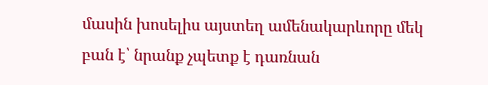մասին խոսելիս այստեղ ամենակարևորը մեկ բան է՝ նրանք չպետք է դառնան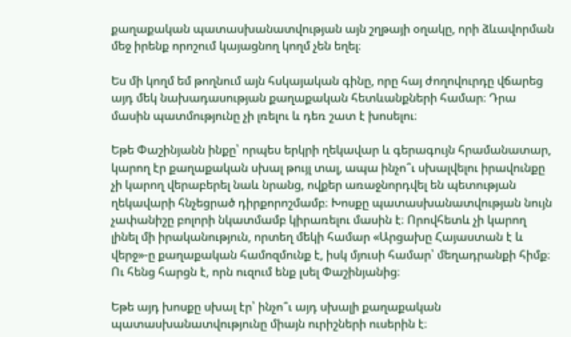քաղաքական պատասխանատվության այն շղթայի օղակը, որի ձևավորման մեջ իրենք որոշում կայացնող կողմ չեն եղել։

Ես մի կողմ եմ թողնում այն հսկայական գինը, որը հայ ժողովուրդը վճարեց այդ մեկ նախադասության քաղաքական հետևանքների համար։ Դրա մասին պատմությունը չի լռելու և դեռ շատ է խոսելու։

Եթե Փաշինյանն ինքը՝ որպես երկրի ղեկավար և գերագույն հրամանատար, կարող էր քաղաքական սխալ թույլ տալ, ապա ինչո՞ւ սխալվելու իրավունքը չի կարող վերաբերել նաև նրանց, ովքեր առաջնորդվել են պետության ղեկավարի հնչեցրած դիրքորոշմամբ։ Խոսքը պատասխանատվության նույն չափանիշը բոլորի նկատմամբ կիրառելու մասին է։ Որովհետև չի կարող լինել մի իրականություն, որտեղ մեկի համար «Արցախը Հայաստան է և վերջ»-ը քաղաքական համոզմունք է, իսկ մյուսի համար՝ մեղադրանքի հիմք։
Ու հենց հարցն է, որն ուզում ենք լսել Փաշինյանից։

Եթե այդ խոսքը սխալ էր՝ ինչո՞ւ այդ սխալի քաղաքական պատասխանատվությունը միայն ուրիշների ուսերին է։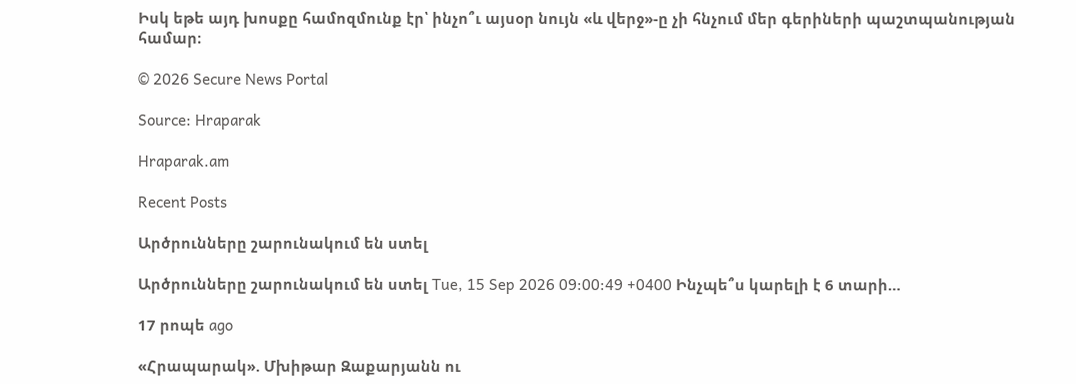Իսկ եթե այդ խոսքը համոզմունք էր՝ ինչո՞ւ այսօր նույն «և վերջ»-ը չի հնչում մեր գերիների պաշտպանության համար։

© 2026 Secure News Portal

Source: Hraparak

Hraparak.am

Recent Posts

Արծրունները շարունակում են ստել

Արծրունները շարունակում են ստել Tue, 15 Sep 2026 09:00:49 +0400 Ինչպե՞ս կարելի է 6 տարի…

17 րոպե ago

«Հրապարակ». Մխիթար Զաքարյանն ու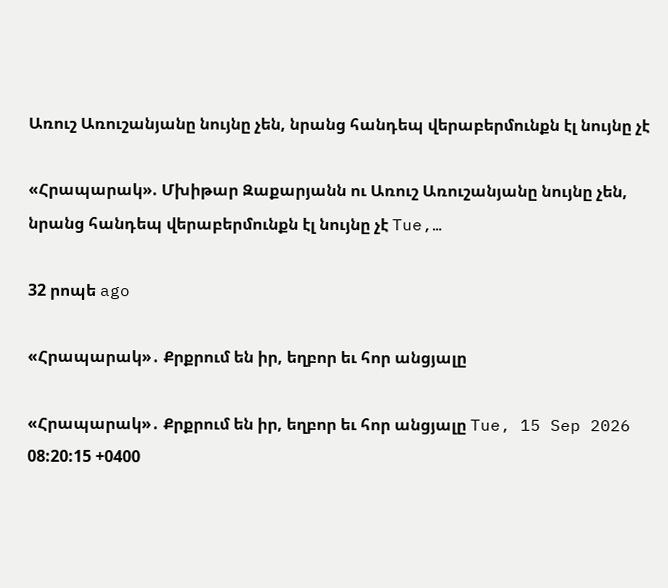Առուշ Առուշանյանը նույնը չեն, նրանց հանդեպ վերաբերմունքն էլ նույնը չէ

«Հրապարակ». Մխիթար Զաքարյանն ու Առուշ Առուշանյանը նույնը չեն, նրանց հանդեպ վերաբերմունքն էլ նույնը չէ Tue,…

32 րոպե ago

«Հրապարակ»․ Քրքրում են իր, եղբոր եւ հոր անցյալը

«Հրապարակ»․ Քրքրում են իր, եղբոր եւ հոր անցյալը Tue, 15 Sep 2026 08:20:15 +0400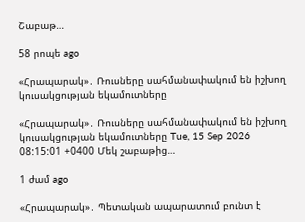Շաբաթ…

58 րոպե ago

«Հրապարակ»․ Ռուսները սահմանափակում են իշխող կուսակցության եկամուտները

«Հրապարակ»․ Ռուսները սահմանափակում են իշխող կուսակցության եկամուտները Tue, 15 Sep 2026 08:15:01 +0400 Մեկ շաբաթից…

1 ժամ ago

«Հրապարակ»․ Պետական ապարատում բունտ է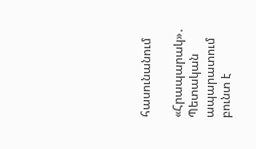հասունանում

«Հրապարակ»․ Պետական ապարատում բունտ է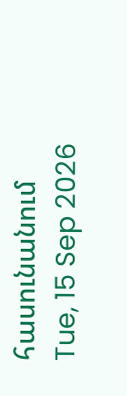հասունանում Tue, 15 Sep 2026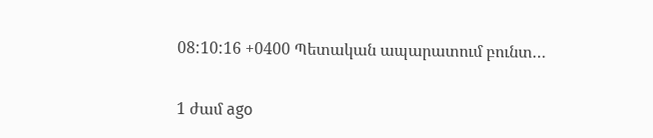08:10:16 +0400 Պետական ապարատում բունտ…

1 ժամ ago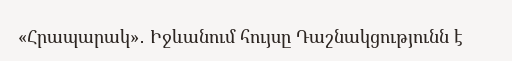«Հրապարակ»․ Իջևանում հույսը Դաշնակցությունն է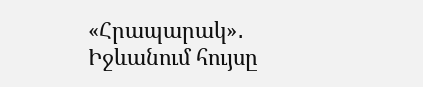«Հրապարակ»․ Իջևանում հույսը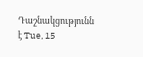Դաշնակցությունն է Tue, 15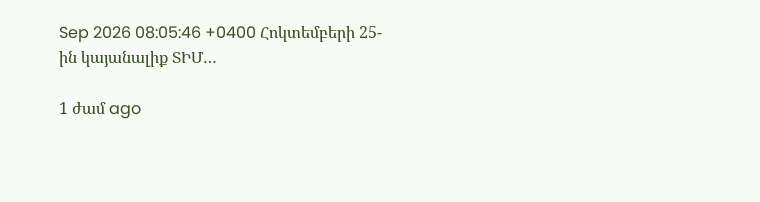Sep 2026 08:05:46 +0400 Հոկտեմբերի 25-ին կայանալիք ՏԻՄ…

1 ժամ ago